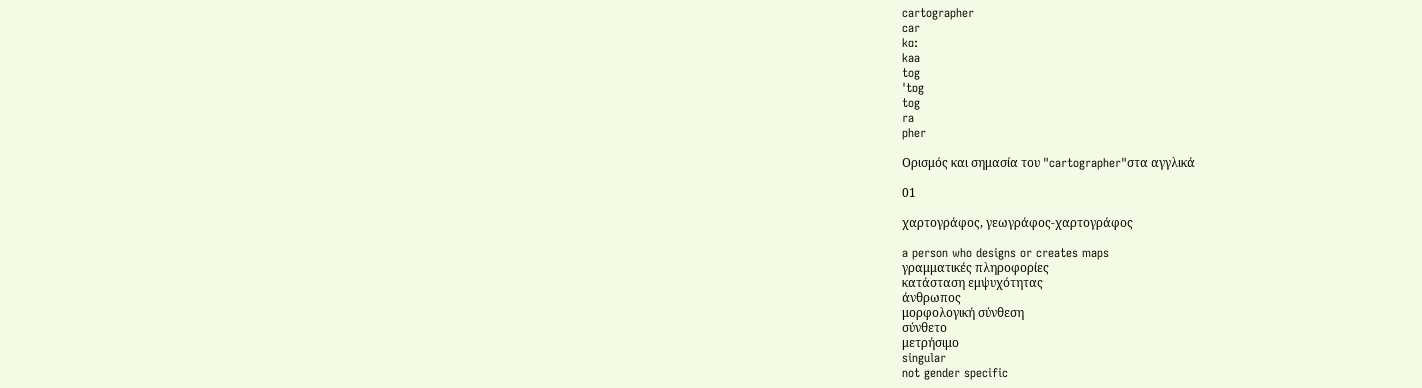cartographer
car
kɑ:
kaa
tog
ˈtɒg
tog
ra
pher

Ορισμός και σημασία του "cartographer"στα αγγλικά

01

χαρτογράφος, γεωγράφος-χαρτογράφος

a person who designs or creates maps
γραμματικές πληροφορίες
κατάσταση εμψυχότητας
άνθρωπος
μορφολογική σύνθεση
σύνθετο
μετρήσιμο
singular
not gender specific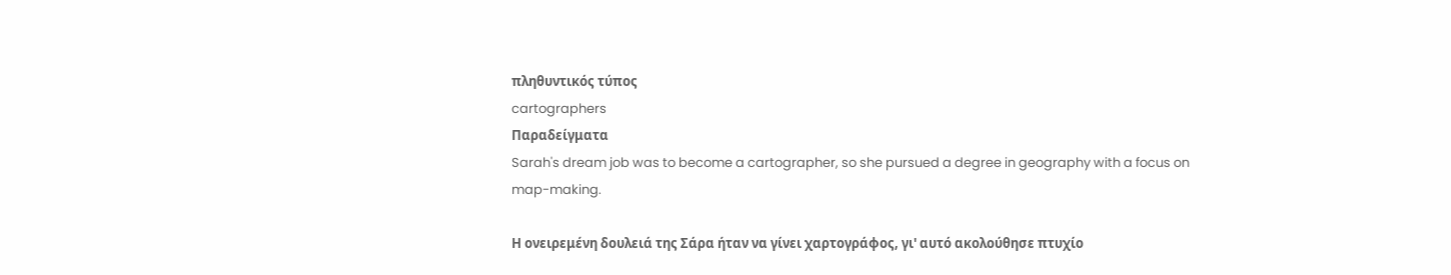πληθυντικός τύπος
cartographers
Παραδείγματα
Sarah's dream job was to become a cartographer, so she pursued a degree in geography with a focus on map-making.

Η ονειρεμένη δουλειά της Σάρα ήταν να γίνει χαρτογράφος, γι' αυτό ακολούθησε πτυχίο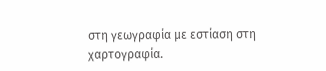στη γεωγραφία με εστίαση στη χαρτογραφία.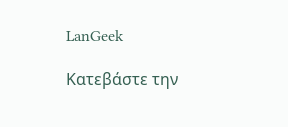LanGeek

Κατεβάστε την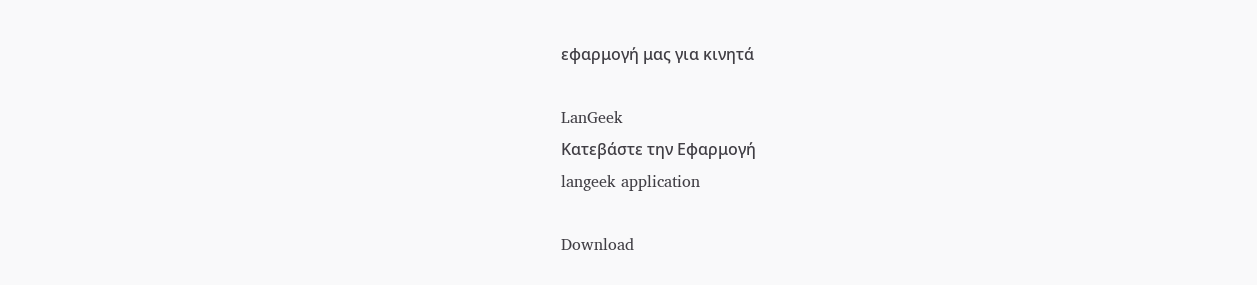εφαρμογή μας για κινητά

LanGeek
Κατεβάστε την Εφαρμογή
langeek application

Download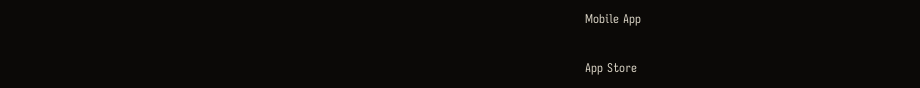Mobile App

App Store